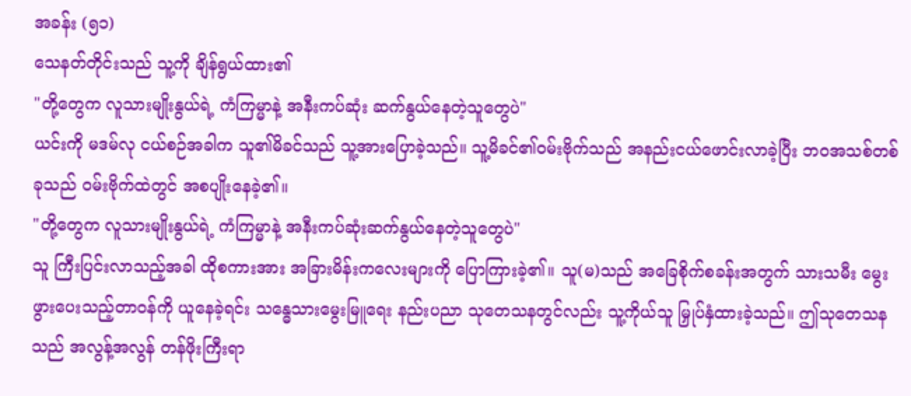အခန်း (၅၁)
သေနတ်တိုင်းသည် သူ့ကို ချိန်ရွယ်ထား၏
"တို့တွေက လူသားမျိုးနွယ်ရဲ့ ကံကြမ္မာနဲ့ အနီးကပ်ဆုံး ဆက်နွယ်နေတဲ့သူတွေပဲ"
ယင်းကို မဒမ်လု ငယ်စဉ်အခါက သူ၏မိခင်သည် သူ့အားပြောခဲ့သည်။ သူ့မိခင်၏ဝမ်းဗိုက်သည် အနည်းငယ်ဖောင်းလာခဲ့ပြီး ဘဝအသစ်တစ်ခုသည် ဝမ်းဗိုက်ထဲတွင် အစပျိုးနေခဲ့၏။
"တို့တွေက လူသားမျိုးနွယ်ရဲ့ ကံကြမ္မာနဲ့ အနီးကပ်ဆုံးဆက်နွယ်နေတဲ့သူတွေပဲ"
သူ ကြီးပြင်းလာသည့်အခါ ထိုစကားအား အခြားမိန်းကလေးများကို ပြောကြားခဲ့၏။ သူ(မ)သည် အခြေစိုက်စခန်းအတွက် သားသမီး မွေးဖွားပေးသည့်တာဝန်ကို ယူနေခဲ့ရင်း သန္ဓေသားမွေးမြူရေး နည်းပညာ သုတေသနတွင်လည်း သူ့ကိုယ်သူ မြှုပ်နှံထားခဲ့သည်။ ဤသုတေသနသည် အလွန့်အလွန် တန်ဖိုးကြီးရာ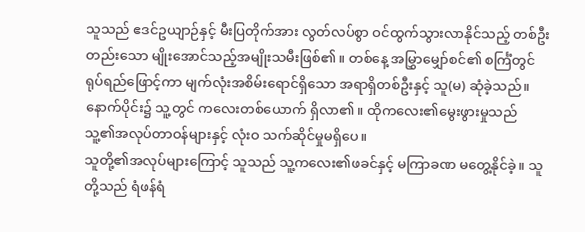သူသည် ဧဒင်ဥယျာဉ်နှင့် မီးပြတိုက်အား လွတ်လပ်စွာ ဝင်ထွက်သွားလာနိုင်သည့် တစ်ဦးတည်းသော မျိုးအောင်သည့်အမျိုးသမီးဖြစ်၏။ တစ်နေ့ အမြွှာမျှော်စင်၏ စင်္ကြံတွင် ရုပ်ရည်ဖြောင့်ကာ မျက်လုံးအစိမ်းရောင်ရှိသော အရာရှိတစ်ဦးနှင့် သူ(မ) ဆုံခဲ့သည်။
နောက်ပိုင်း၌ သူ့တွင် ကလေးတစ်ယောက် ရှိလာ၏။ ထိုကလေး၏မွေးဖွားမှုသည် သူ့၏အလုပ်တာဝန်များနှင့် လုံးဝ သက်ဆိုင်မှုမရှိပေ။
သူတို့၏အလုပ်များကြောင့် သူသည် သူ့ကလေး၏ဖခင်နှင့် မကြာခဏ မတွေ့နိုင်ခဲ့။ သူတို့သည် ရံဖန်ရံ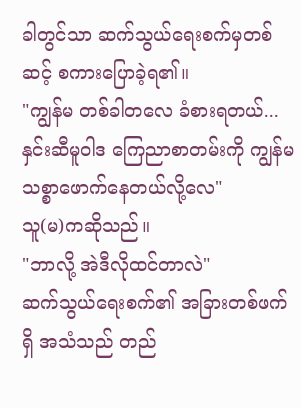ခါတွင်သာ ဆက်သွယ်ရေးစက်မှတစ်ဆင့် စကားပြောခဲ့ရ၏။
"ကျွန်မ တစ်ခါတလေ ခံစားရတယ်... နှင်းဆီမူဝါဒ ကြေညာစာတမ်းကို ကျွန်မ သစ္စာဖောက်နေတယ်လို့လေ"
သူ(မ)ကဆိုသည်။
"ဘာလို့ အဲဒီလိုထင်တာလဲ"
ဆက်သွယ်ရေးစက်၏ အခြားတစ်ဖက်ရှိ အသံသည် တည်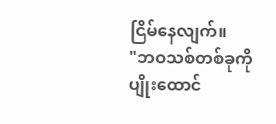ငြိမ်နေလျက်။
"ဘဝသစ်တစ်ခုကို ပျိုးထောင်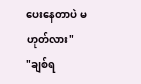ပေးနေတာပဲ မဟုတ်လား"
"ချစ်ရ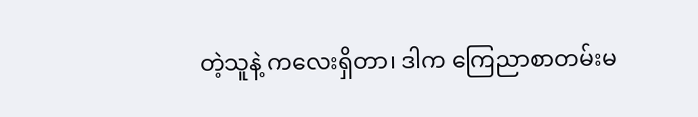တဲ့သူနဲ့ ကလေးရှိတာ၊ ဒါက ကြေညာစာတမ်းမ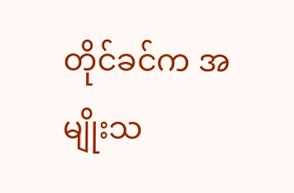တိုင်ခင်က အမျိုးသ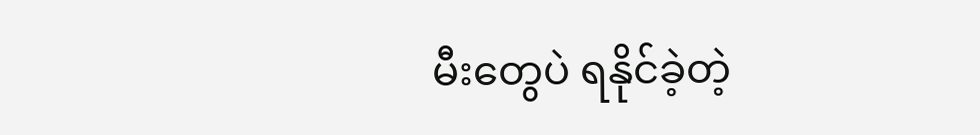မီးတွေပဲ ရနိုင်ခဲ့တဲ့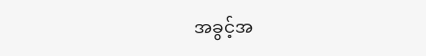အခွင့်အ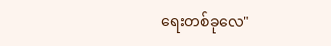ရေးတစ်ခုလေ"